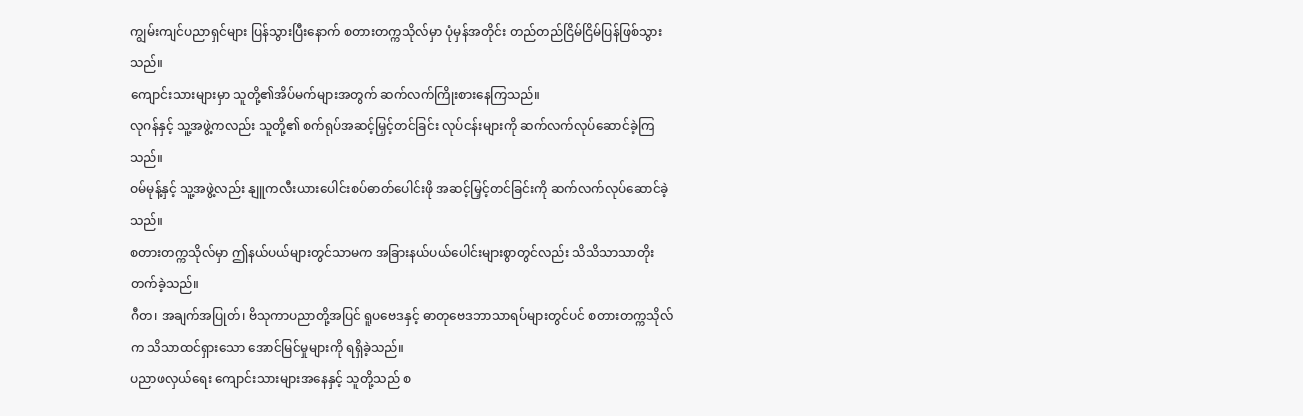ကျွမ်းကျင်ပညာရှင်များ ပြန်သွားပြီးနောက် စတားတက္ကသိုလ်မှာ ပုံမှန်အတိုင်း တည်တည်ငြိမ်ငြိမ်ပြန်ဖြစ်သွားသည်။
ကျောင်းသားများမှာ သူတို့၏အိပ်မက်များအတွက် ဆက်လက်ကြိုးစားနေကြသည်။
လုဂန်နှင့် သူ့အဖွဲ့ကလည်း သူတို့၏ စက်ရုပ်အဆင့်မြှင့်တင်ခြင်း လုပ်ငန်းများကို ဆက်လက်လုပ်ဆောင်ခဲ့ကြသည်။
ဝမ်မုန့်နှင့် သူ့အဖွဲ့လည်း နျူကလီးယားပေါင်းစပ်ဓာတ်ပေါင်းဖို အဆင့်မြှင့်တင်ခြင်းကို ဆက်လက်လုပ်ဆောင်ခဲ့သည်။
စတားတက္ကသိုလ်မှာ ဤနယ်ပယ်များတွင်သာမက အခြားနယ်ပယ်ပေါင်းများစွာတွင်လည်း သိသိသာသာတိုးတက်ခဲ့သည်။
ဂီတ၊ အချက်အပြုတ်၊ ဗိသုကာပညာတို့အပြင် ရူပဗေဒနှင့် ဓာတုဗေဒဘာသာရပ်များတွင်ပင် စတားတက္ကသိုလ်က သိသာထင်ရှားသော အောင်မြင်မှုများကို ရရှိခဲ့သည်။
ပညာဖလှယ်ရေး ကျောင်းသားများအနေနှင့် သူတို့သည် စ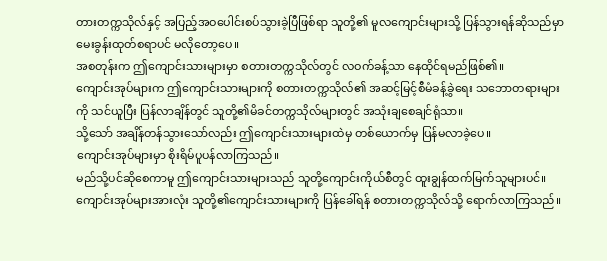တားတက္ကသိုလ်နှင့် အပြည့်အဝပေါင်းစပ်သွားခဲ့ပြီဖြစ်ရာ သူတို့၏ မူလကျောင်းများသို့ ပြန်သွားရန်ဆိုသည်မှာ မေးခွန်းထုတ်စရာပင် မလိုတော့ပေ။
အစတုန်းက ဤကျောင်းသားများမှာ စတားတက္ကသိုလ်တွင် လဝက်ခန့်သာ နေထိုင်ရမည်ဖြစ်၏။
ကျောင်းအုပ်များက ဤကျောင်းသားများကို စတားတက္ကသိုလ်၏ အဆင့်မြင့်စီမံခန့်ခွဲရေး သဘောတရားများကို သင်ယူပြီး ပြန်လာချိန်တွင် သူတို့၏မိခင်တက္ကသိုလ်များတွင် အသုံးချစေချင်ရုံသာ။
သို့သော် အချိန်တန်သွားသော်လည်း ဤကျောင်းသားများထဲမှ တစ်ယောက်မှ ပြန်မလာခဲ့ပေ။
ကျောင်းအုပ်များမှာ စိုးရိမ်ပူပန်လာကြသည်။
မည်သို့ပင်ဆိုစေကာမူ ဤကျောင်းသားများသည် သူတို့ကျောင်းကိုယ်စီတွင် ထူးချွန်ထက်မြက်သူများပင်။
ကျောင်းအုပ်များအားလုံး သူတို့၏ကျောင်းသားများကို ပြန်ခေါ်ရန် စတားတက္ကသိုလ်သို့ ရောက်လာကြသည်။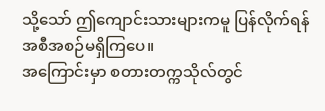သို့သော် ဤကျောင်းသားများကမူ ပြန်လိုက်ရန် အစီအစဉ်မရှိကြပေ။
အကြောင်းမှာ စတားတက္ကသိုလ်တွင်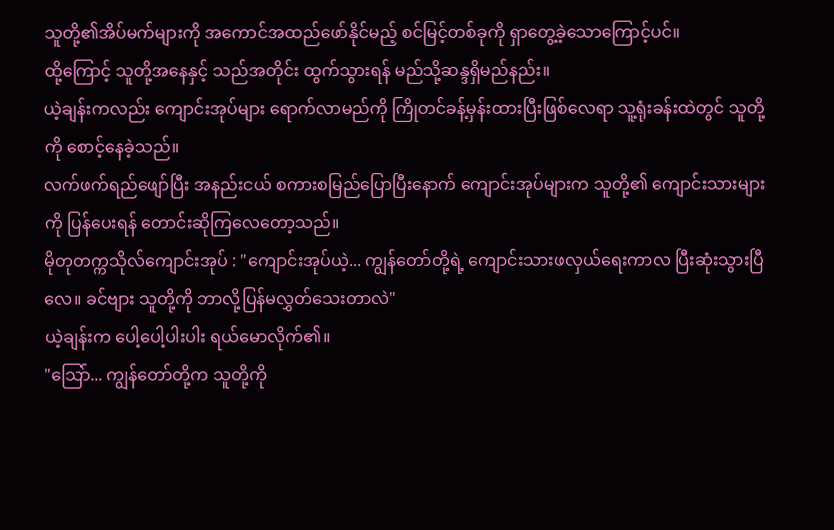သူတို့၏အိပ်မက်များကို အကောင်အထည်ဖော်နိုင်မည့် စင်မြင့်တစ်ခုကို ရှာတွေ့ခဲ့သောကြောင့်ပင်။
ထို့ကြောင့် သူတို့အနေနှင့် သည်အတိုင်း ထွက်သွားရန် မည်သို့ဆန္ဒရှိမည်နည်း။
ယဲ့ချန်းကလည်း ကျောင်းအုပ်များ ရောက်လာမည်ကို ကြိုတင်ခန့်မှန်းထားပြီးဖြစ်လေရာ သူ့ရုံးခန်းထဲတွင် သူတို့ကို စောင့်နေခဲ့သည်။
လက်ဖက်ရည်ဖျော်ပြီး အနည်းငယ် စကားစမြည်ပြောပြီးနောက် ကျောင်းအုပ်များက သူတို့၏ ကျောင်းသားများကို ပြန်ပေးရန် တောင်းဆိုကြလေတော့သည်။
မိုတုတက္ကသိုလ်ကျောင်းအုပ် : "ကျောင်းအုပ်ယဲ့... ကျွန်တော်တို့ရဲ့ ကျောင်းသားဖလှယ်ရေးကာလ ပြီးဆုံးသွားပြီလေ။ ခင်ဗျား သူတို့ကို ဘာလို့ပြန်မလွှတ်သေးတာလဲ"
ယဲ့ချန်းက ပေါ့ပေါ့ပါးပါး ရယ်မောလိုက်၏။
"သြော်... ကျွန်တော်တို့က သူတို့ကို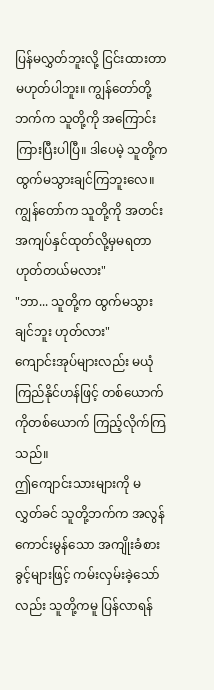ပြန်မလွှတ်ဘူးလို့ ငြင်းထားတာမဟုတ်ပါဘူး။ ကျွန်တော်တို့ဘက်က သူတို့ကို အကြောင်းကြားပြီးပါပြီ။ ဒါပေမဲ့ သူတို့က ထွက်မသွားချင်ကြဘူးလေ။ ကျွန်တော်က သူတို့ကို အတင်းအကျပ်နှင်ထုတ်လို့မှမရတာ ဟုတ်တယ်မလား"
"ဘာ... သူတို့က ထွက်မသွားချင်ဘူး ဟုတ်လား"
ကျောင်းအုပ်များလည်း မယုံကြည်နိုင်ဟန်ဖြင့် တစ်ယောက်ကိုတစ်ယောက် ကြည့်လိုက်ကြသည်။
ဤကျောင်းသားများကို မလွှတ်ခင် သူတို့ဘက်က အလွန်ကောင်းမွန်သော အကျိုးခံစားခွင့်များဖြင့် ကမ်းလှမ်းခဲ့သော်လည်း သူတို့ကမူ ပြန်လာရန်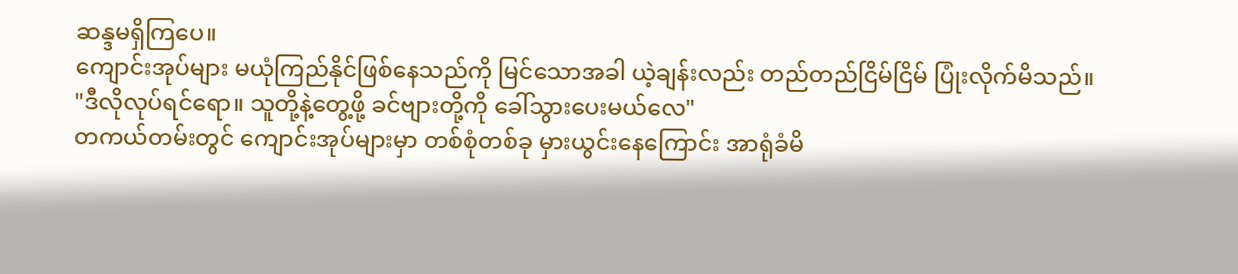ဆန္ဒမရှိကြပေ။
ကျောင်းအုပ်များ မယုံကြည်နိုင်ဖြစ်နေသည်ကို မြင်သောအခါ ယဲ့ချန်းလည်း တည်တည်ငြိမ်ငြိမ် ပြုံးလိုက်မိသည်။
"ဒီလိုလုပ်ရင်ရော။ သူတို့နဲ့တွေ့ဖို့ ခင်ဗျားတို့ကို ခေါ်သွားပေးမယ်လေ"
တကယ်တမ်းတွင် ကျောင်းအုပ်များမှာ တစ်စုံတစ်ခု မှားယွင်းနေကြောင်း အာရုံခံမိ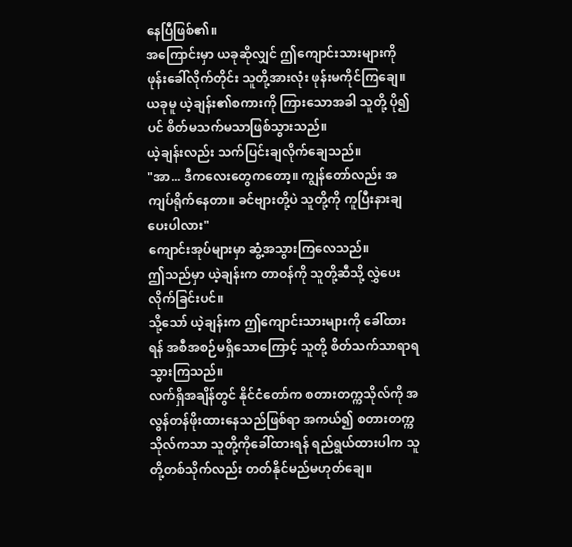နေပြီဖြစ်၏။
အကြောင်းမှာ ယခုဆိုလျှင် ဤကျောင်းသားများကို ဖုန်းခေါ်လိုက်တိုင်း သူတို့အားလုံး ဖုန်းမကိုင်ကြချေ။
ယခုမူ ယဲ့ချန်း၏စကားကို ကြားသောအခါ သူတို့ ပို၍ပင် စိတ်မသက်မသာဖြစ်သွားသည်။
ယဲ့ချန်းလည်း သက်ပြင်းချလိုက်ချေသည်။
"အာ... ဒီကလေးတွေကတော့။ ကျွန်တော်လည်း အကျပ်ရိုက်နေတာ။ ခင်ဗျားတို့ပဲ သူတို့ကို ကူပြီးနားချပေးပါလား"
ကျောင်းအုပ်များမှာ ဆွံ့အသွားကြလေသည်။
ဤသည်မှာ ယဲ့ချန်းက တာဝန်ကို သူတို့ဆီသို့ လွှဲပေးလိုက်ခြင်းပင်။
သို့သော် ယဲ့ချန်းက ဤကျောင်းသားများကို ခေါ်ထားရန် အစီအစဉ်မရှိသောကြောင့် သူတို့ စိတ်သက်သာရာရသွားကြသည်။
လက်ရှိအချိန်တွင် နိုင်ငံတော်က စတားတက္ကသိုလ်ကို အလွန်တန်ဖိုးထားနေသည်ဖြစ်ရာ အကယ်၍ စတားတက္ကသိုလ်ကသာ သူတို့ကိုခေါ်ထားရန် ရည်ရွယ်ထားပါက သူတို့တစ်သိုက်လည်း တတ်နိုင်မည်မဟုတ်ချေ။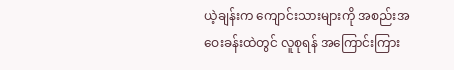ယဲ့ချန်းက ကျောင်းသားများကို အစည်းအဝေးခန်းထဲတွင် လူစုရန် အကြောင်းကြား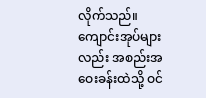လိုက်သည်။
ကျောင်းအုပ်များလည်း အစည်းအဝေးခန်းထဲသို့ ဝင်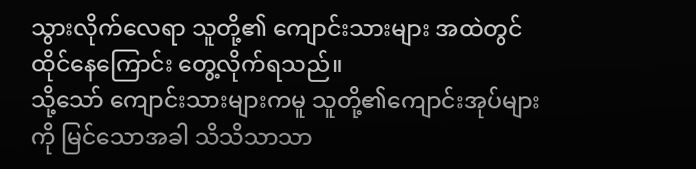သွားလိုက်လေရာ သူတို့၏ ကျောင်းသားများ အထဲတွင်ထိုင်နေကြောင်း တွေ့လိုက်ရသည်။
သို့သော် ကျောင်းသားများကမူ သူတို့၏ကျောင်းအုပ်များကို မြင်သောအခါ သိသိသာသာ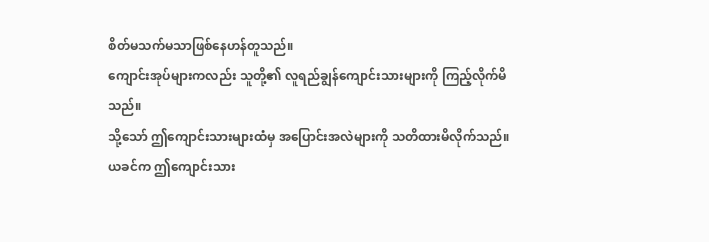စိတ်မသက်မသာဖြစ်နေဟန်တူသည်။
ကျောင်းအုပ်များကလည်း သူတို့၏ လူရည်ချွန်ကျောင်းသားများကို ကြည့်လိုက်မိသည်။
သို့သော် ဤကျောင်းသားများထံမှ အပြောင်းအလဲများကို သတိထားမိလိုက်သည်။
ယခင်က ဤကျောင်းသား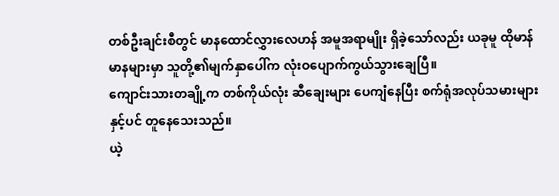တစ်ဦးချင်းစီတွင် မာနထောင်လွှားလေဟန် အမူအရာမျိုး ရှိခဲ့သော်လည်း ယခုမူ ထိုမာန်မာနများမှာ သူတို့၏မျက်နှာပေါ်က လုံးဝပျောက်ကွယ်သွားချေပြီ။
ကျောင်းသားတချို့က တစ်ကိုယ်လုံး ဆီချေးများ ပေကျံနေပြီး စက်ရုံအလုပ်သမားများနှင့်ပင် တူနေသေးသည်။
ယဲ့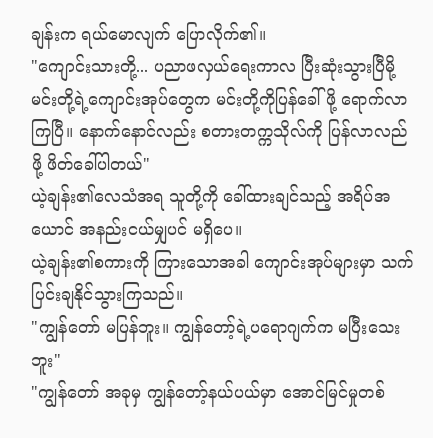ချန်းက ရယ်မောလျက် ပြောလိုက်၏။
"ကျောင်းသားတို့... ပညာဖလှယ်ရေးကာလ ပြီးဆုံးသွားပြီမို့ မင်းတို့ရဲ့ကျောင်းအုပ်တွေက မင်းတို့ကိုပြန်ခေါ်ဖို့ ရောက်လာကြပြီ။ နောက်နောင်လည်း စတားတက္ကသိုလ်ကို ပြန်လာလည်ဖို့ ဖိတ်ခေါ်ပါတယ်"
ယဲ့ချန်း၏လေသံအရ သူတို့ကို ခေါ်ထားချင်သည့် အရိပ်အယောင် အနည်းငယ်မျှပင် မရှိပေ။
ယဲ့ချန်း၏စကားကို ကြားသောအခါ ကျောင်းအုပ်များမှာ သက်ပြင်းချနိုင်သွားကြသည်။
"ကျွန်တော် မပြန်ဘူး။ ကျွန်တော့်ရဲ့ပရောဂျက်က မပြီးသေးဘူး"
"ကျွန်တော် အခုမှ ကျွန်တော့်နယ်ပယ်မှာ အောင်မြင်မှုတစ်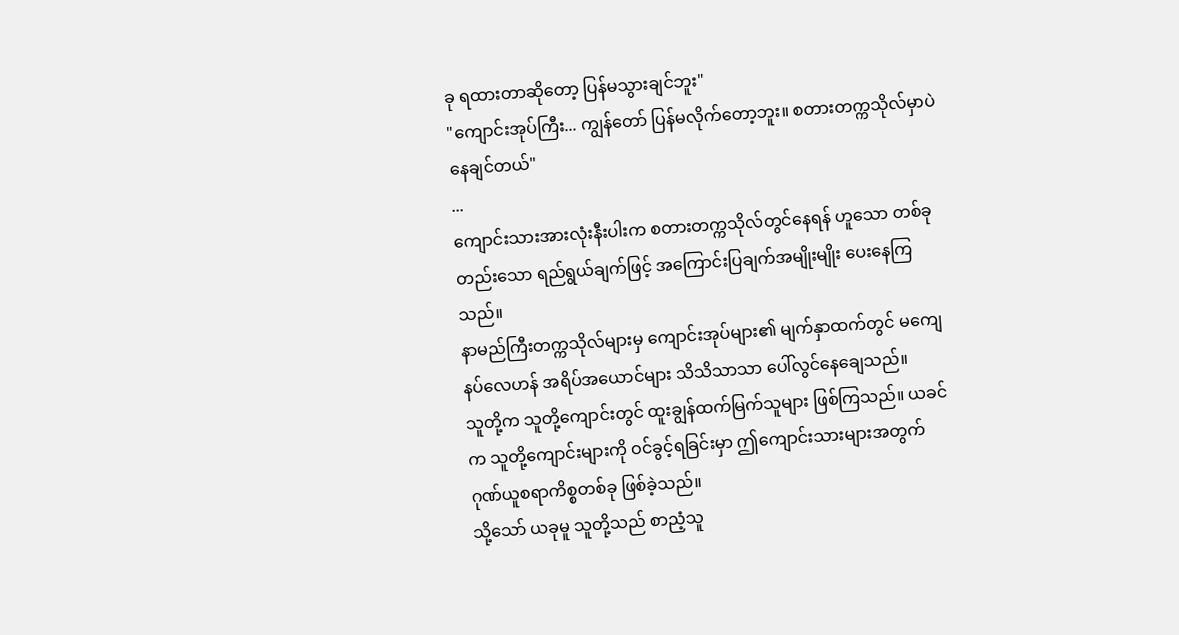ခု ရထားတာဆိုတော့ ပြန်မသွားချင်ဘူး"
"ကျောင်းအုပ်ကြီး... ကျွန်တော် ပြန်မလိုက်တော့ဘူး။ စတားတက္ကသိုလ်မှာပဲ နေချင်တယ်"
...
ကျောင်းသားအားလုံးနီးပါးက စတားတက္ကသိုလ်တွင်နေရန် ဟူသော တစ်ခုတည်းသော ရည်ရွယ်ချက်ဖြင့် အကြောင်းပြချက်အမျိုးမျိုး ပေးနေကြသည်။
နာမည်ကြီးတက္ကသိုလ်များမှ ကျောင်းအုပ်များ၏ မျက်နှာထက်တွင် မကျေနပ်လေဟန် အရိပ်အယောင်များ သိသိသာသာ ပေါ်လွင်နေချေသည်။
သူတို့က သူတို့ကျောင်းတွင် ထူးချွန်ထက်မြက်သူများ ဖြစ်ကြသည်။ ယခင်က သူတို့ကျောင်းများကို ဝင်ခွင့်ရခြင်းမှာ ဤကျောင်းသားများအတွက် ဂုဏ်ယူစရာကိစ္စတစ်ခု ဖြစ်ခဲ့သည်။
သို့သော် ယခုမူ သူတို့သည် စာညံ့သူ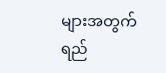များအတွက်ရည်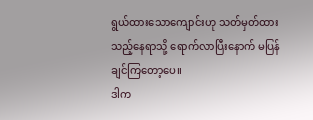ရွယ်ထားသောကျောင်းဟု သတ်မှတ်ထားသည့်နေရာသို့ ရောက်လာပြီးနောက် မပြန်ချင်ကြတော့ပေ။
ဒါက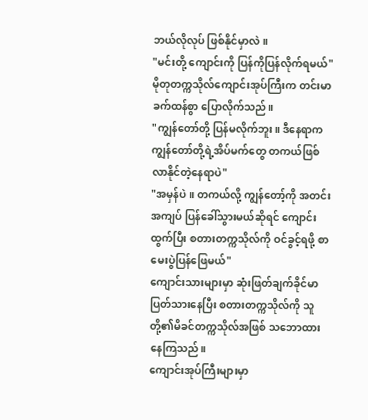ဘယ်လိုလုပ် ဖြစ်နိုင်မှာလဲ။
"မင်းတို့ ကျောင်းကို ပြန်ကိုပြန်လိုက်ရမယ်"
မိုတုတက္ကသိုလ်ကျောင်းအုပ်ကြီးက တင်းမာခက်ထန်စွာ ပြောလိုက်သည်။
"ကျွန်တော်တို့ ပြန်မလိုက်ဘူး။ ဒီနေရာက ကျွန်တော်တို့ရဲ့အိပ်မက်တွေ တကယ်ဖြစ်လာနိုင်တဲ့နေရာပဲ"
"အမှန်ပဲ။ တကယ်လို့ ကျွန်တော့်ကို အတင်းအကျပ် ပြန်ခေါ်သွားမယ်ဆိုရင် ကျောင်းထွက်ပြီး စတားတက္ကသိုလ်ကို ဝင်ခွင့်ရဖို့ စာမေးပွဲပြန်ဖြေမယ်"
ကျောင်းသားများမှာ ဆုံးဖြတ်ချက်ခိုင်မာပြတ်သားနေပြီး စတားတက္ကသိုလ်ကို သူတို့၏မိခင်တက္ကသိုလ်အဖြစ် သဘောထားနေကြသည်။
ကျောင်းအုပ်ကြီးများမှာ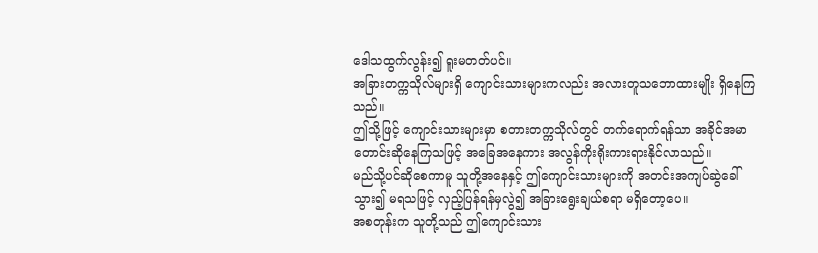ဒေါသထွက်လွန်း၍ ရူးမတတ်ပင်။
အခြားတက္ကသိုလ်များရှိ ကျောင်းသားများကလည်း အလားတူသဘောထားမျိုး ရှိနေကြသည်။
ဤသို့ဖြင့် ကျောင်းသားများမှာ စတားတက္ကသိုလ်တွင် တက်ရောက်ရန်သာ အခိုင်အမာ တောင်းဆိုနေကြသဖြင့် အခြေအနေကား အလွန်ကိုးရိုးကားရားနိုင်လာသည်။
မည်သို့ပင်ဆိုစေကာမူ သူတို့အနေနှင့် ဤကျောင်းသားများကို အတင်းအကျပ်ဆွဲခေါ်သွား၍ မရသဖြင့် လှည့်ပြန်ရန်မှလွဲ၍ အခြားရွေးချယ်စရာ မရှိတော့ပေ။
အစတုန်းက သူတို့သည် ဤကျောင်းသား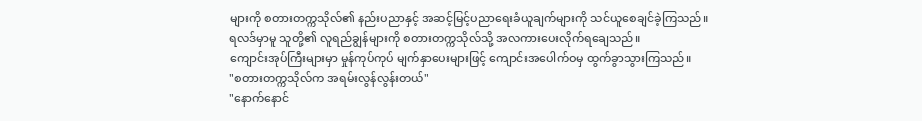များကို စတားတက္ကသိုလ်၏ နည်းပညာနှင့် အဆင့်မြင့်ပညာရေးခံယူချက်များကို သင်ယူစေချင်ခဲ့ကြသည်။
ရလဒ်မှာမူ သူတို့၏ လူရည်ချွန်များကို စတားတက္ကသိုလ်သို့ အလကားပေးလိုက်ရချေသည်။
ကျောင်းအုပ်ကြီးများမှာ မှုန်ကုပ်ကုပ် မျက်နှာပေးများဖြင့် ကျောင်းအပေါက်ဝမှ ထွက်ခွာသွားကြသည်။
"စတားတက္ကသိုလ်က အရမ်းလွန်လွန်းတယ်"
"နောက်နောင်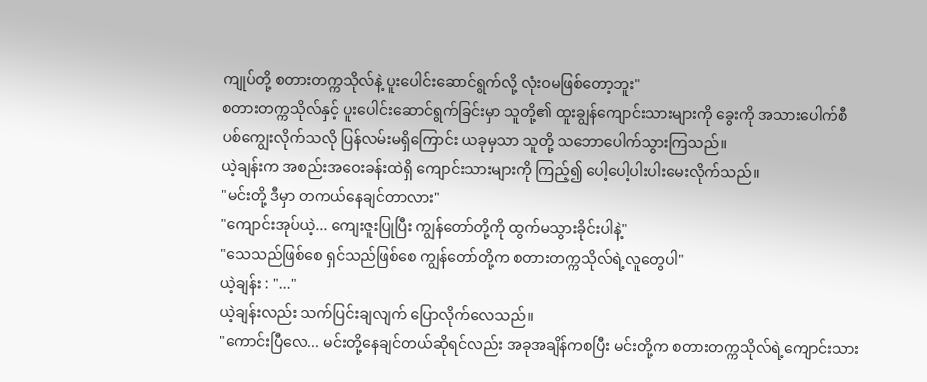ကျုပ်တို့ စတားတက္ကသိုလ်နဲ့ ပူးပေါင်းဆောင်ရွက်လို့ လုံးဝမဖြစ်တော့ဘူး"
စတားတက္ကသိုလ်နှင့် ပူးပေါင်းဆောင်ရွက်ခြင်းမှာ သူတို့၏ ထူးချွန်ကျောင်းသားများကို ခွေးကို အသားပေါက်စီ ပစ်ကျွေးလိုက်သလို ပြန်လမ်းမရှိကြောင်း ယခုမှသာ သူတို့ သဘောပေါက်သွားကြသည်။
ယဲ့ချန်းက အစည်းအဝေးခန်းထဲရှိ ကျောင်းသားများကို ကြည့်၍ ပေါ့ပေါ့ပါးပါးမေးလိုက်သည်။
"မင်းတို့ ဒီမှာ တကယ်နေချင်တာလား"
"ကျောင်းအုပ်ယဲ့... ကျေးဇူးပြုပြီး ကျွန်တော်တို့ကို ထွက်မသွားခိုင်းပါနဲ့"
"သေသည်ဖြစ်စေ ရှင်သည်ဖြစ်စေ ကျွန်တော်တို့က စတားတက္ကသိုလ်ရဲ့လူတွေပါ"
ယဲ့ချန်း : "..."
ယဲ့ချန်းလည်း သက်ပြင်းချလျက် ပြောလိုက်လေသည်။
"ကောင်းပြီလေ... မင်းတို့နေချင်တယ်ဆိုရင်လည်း အခုအချိန်ကစပြီး မင်းတို့က စတားတက္ကသိုလ်ရဲ့ကျောင်းသား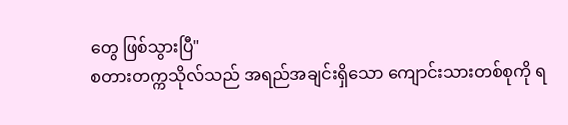တွေ ဖြစ်သွားပြီ"
စတားတက္ကသိုလ်သည် အရည်အချင်းရှိသော ကျောင်းသားတစ်စုကို ရ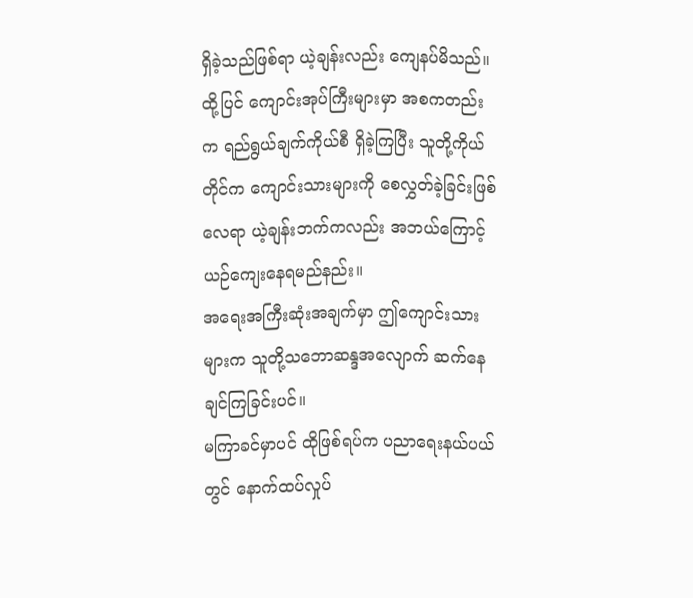ရှိခဲ့သည်ဖြစ်ရာ ယဲ့ချန်းလည်း ကျေနပ်မိသည်။
ထို့ပြင် ကျောင်းအုပ်ကြီးများမှာ အစကတည်းက ရည်ရွယ်ချက်ကိုယ်စီ ရှိခဲ့ကြပြီး သူတို့ကိုယ်တိုင်က ကျောင်းသားများကို စေလွှတ်ခဲ့ခြင်းဖြစ်လေရာ ယဲ့ချန်းဘက်ကလည်း အဘယ်ကြောင့် ယဉ်ကျေးနေရမည်နည်း။
အရေးအကြီးဆုံးအချက်မှာ ဤကျောင်းသားများက သူတို့သဘောဆန္ဒအလျောက် ဆက်နေချင်ကြခြင်းပင်။
မကြာခင်မှာပင် ထိုဖြစ်ရပ်က ပညာရေးနယ်ပယ်တွင် နောက်ထပ်လှုပ်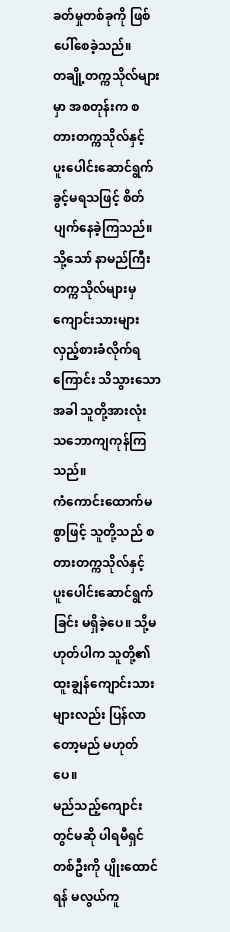ခတ်မှုတစ်ခုကို ဖြစ်ပေါ်စေခဲ့သည်။
တချို့တက္ကသိုလ်များမှာ အစတုန်းက စတားတက္ကသိုလ်နှင့် ပူးပေါင်းဆောင်ရွက်ခွင့်မရသဖြင့် စိတ်ပျက်နေခဲ့ကြသည်။
သို့သော် နာမည်ကြီးတက္ကသိုလ်များမှ ကျောင်းသားများ လှည့်စားခံလိုက်ရကြောင်း သိသွားသောအခါ သူတို့အားလုံး သဘောကျကုန်ကြသည်။
ကံကောင်းထောက်မစွာဖြင့် သူတို့သည် စတားတက္ကသိုလ်နှင့် ပူးပေါင်းဆောင်ရွက်ခြင်း မရှိခဲ့ပေ။ သို့မဟုတ်ပါက သူတို့၏ ထူးချွန်ကျောင်းသားများလည်း ပြန်လာတော့မည် မဟုတ်ပေ။
မည်သည့်ကျောင်းတွင်မဆို ပါရမီရှင်တစ်ဦးကို ပျိုးထောင်ရန် မလွယ်ကူ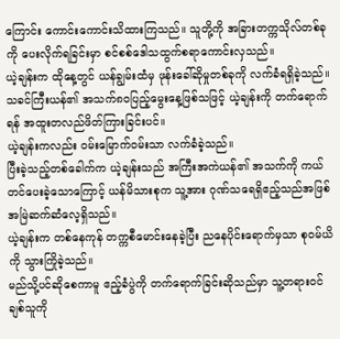ကြောင်း ကောင်းကောင်းသိထားကြသည်။ သူတို့ကို အခြားတက္ကသိုလ်တစ်ခုကို ပေးလိုက်ရခြင်းမှာ စင်စစ်ဒေါသထွက်စရာကောင်းလှသည်။
ယဲ့ချန်းက ထိုနေ့တွင် ယန်ချွမ်းထံမှ ဖုန်းခေါ်ဆိုမှုတစ်ခုကို လက်ခံရရှိခဲ့သည်။
သခင်ကြီးယန်၏ အသက်၈၀ပြည့်မွေးနေ့ဖြစ်သဖြင့် ယဲ့ချန်းကို တက်ရောက်ရန် အထူးတလည်ဖိတ်ကြားခြင်းပင်။
ယဲ့ချန်းကလည်း ဝမ်းမြောက်ဝမ်းသာ လက်ခံခဲ့သည်။
ပြီးခဲ့သည့်တစ်ခေါက်က ယဲ့ချန်းသည် အကြီးအကဲယန်၏ အသက်ကို ကယ်တင်ပေးခဲ့သောကြောင့် ယန်မိသားစုက သူ့အား ဂုဏ်သရေရှိဧည့်သည်အဖြစ် အမြဲဆက်ဆံလေ့ရှိသည်။
ယဲ့ချန်းက တစ်နေကုန် တက္ကစီမောင်းနေခဲ့ပြီး ညနေပိုင်းရောက်မှသာ စုဝမ်ယိကို သွားကြိုခဲ့သည်။
မည်သို့ပင်ဆိုစေကာမူ ဧည့်ခံပွဲကို တက်ရောက်ခြင်းဆိုသည်မှာ သူ့တရားဝင်ချစ်သူကို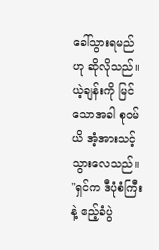ခေါ်သွားရမည်ဟု ဆိုလိုသည်။
ယဲ့ချန်းကို မြင်သောအခါ စုဝမ်ယိ အံ့အားသင့်သွားလေသည်။
"ရှင်က ဒီပုံစံကြီးနဲ့ ဧည့်ခံပွဲ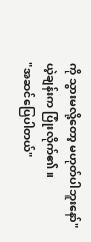ကို သွားမလို့တော့ မဟုတ်ပါဘူးနော်"
ယဲ့ချန်းက ပြုံးလိုက်၏။
"အဆင်ပြေပါတယ်"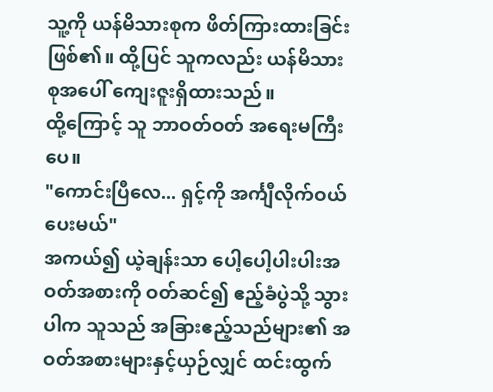သူ့ကို ယန်မိသားစုက ဖိတ်ကြားထားခြင်းဖြစ်၏။ ထို့ပြင် သူကလည်း ယန်မိသားစုအပေါ် ကျေးဇူးရှိထားသည်။
ထို့ကြောင့် သူ ဘာဝတ်ဝတ် အရေးမကြီးပေ။
"ကောင်းပြီလေ... ရှင့်ကို အင်္ကျီလိုက်ဝယ်ပေးမယ်"
အကယ်၍ ယဲ့ချန်းသာ ပေါ့ပေါ့ပါးပါးအဝတ်အစားကို ဝတ်ဆင်၍ ဧည့်ခံပွဲသို့ သွားပါက သူသည် အခြားဧည့်သည်များ၏ အဝတ်အစားများနှင့်ယှဉ်လျှင် ထင်းထွက်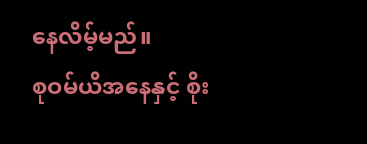နေလိမ့်မည်။
စုဝမ်ယိအနေနှင့် စိုး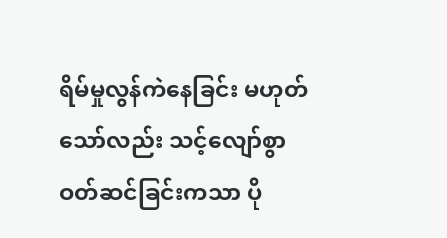ရိမ်မှုလွန်ကဲနေခြင်း မဟုတ်သော်လည်း သင့်လျော်စွာ ဝတ်ဆင်ခြင်းကသာ ပို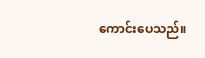ကောင်းပေသည်။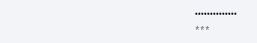••••••••••••••
***